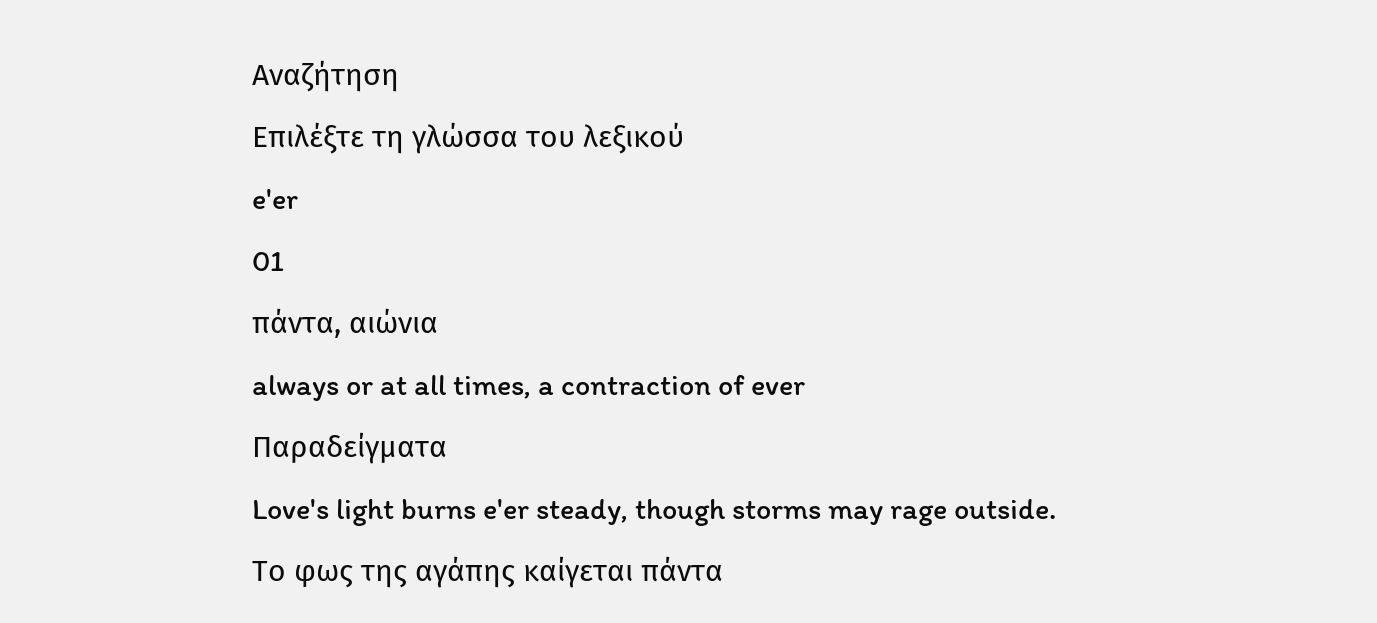Αναζήτηση
Επιλέξτε τη γλώσσα του λεξικού
e'er
01
πάντα, αιώνια
always or at all times, a contraction of ever
Παραδείγματα
Love's light burns e'er steady, though storms may rage outside.
Το φως της αγάπης καίγεται πάντα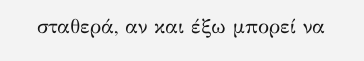σταθερά, αν και έξω μπορεί να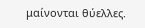μαίνονται θύελλες.